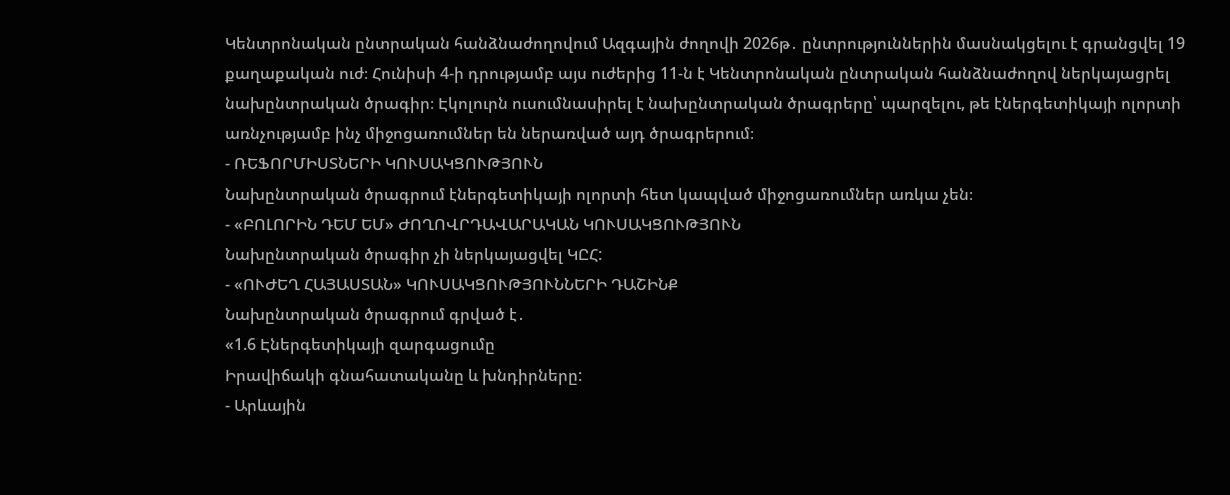Կենտրոնական ընտրական հանձնաժողովում Ազգային ժողովի 2026թ․ ընտրություններին մասնակցելու է գրանցվել 19 քաղաքական ուժ։ Հունիսի 4-ի դրությամբ այս ուժերից 11-ն է Կենտրոնական ընտրական հանձնաժողով ներկայացրել նախընտրական ծրագիր։ Էկոլուրն ուսումնասիրել է նախընտրական ծրագրերը՝ պարզելու, թե էներգետիկայի ոլորտի առնչությամբ ինչ միջոցառումներ են ներառված այդ ծրագրերում։
- ՌԵՖՈՐՄԻՍՏՆԵՐԻ ԿՈՒՍԱԿՑՈՒԹՅՈՒՆ
Նախընտրական ծրագրում էներգետիկայի ոլորտի հետ կապված միջոցառումներ առկա չեն։
- «ԲՈԼՈՐԻՆ ԴԵՄ ԵՄ» ԺՈՂՈՎՐԴԱՎԱՐԱԿԱՆ ԿՈՒՍԱԿՑՈՒԹՅՈՒՆ
Նախընտրական ծրագիր չի ներկայացվել ԿԸՀ:
- «ՈՒԺԵՂ ՀԱՅԱՍՏԱՆ» ԿՈՒՍԱԿՑՈՒԹՅՈՒՆՆԵՐԻ ԴԱՇԻՆՔ
Նախընտրական ծրագրում գրված է․
«1.6 Էներգետիկայի զարգացումը
Իրավիճակի գնահատականը և խնդիրները:
- Արևային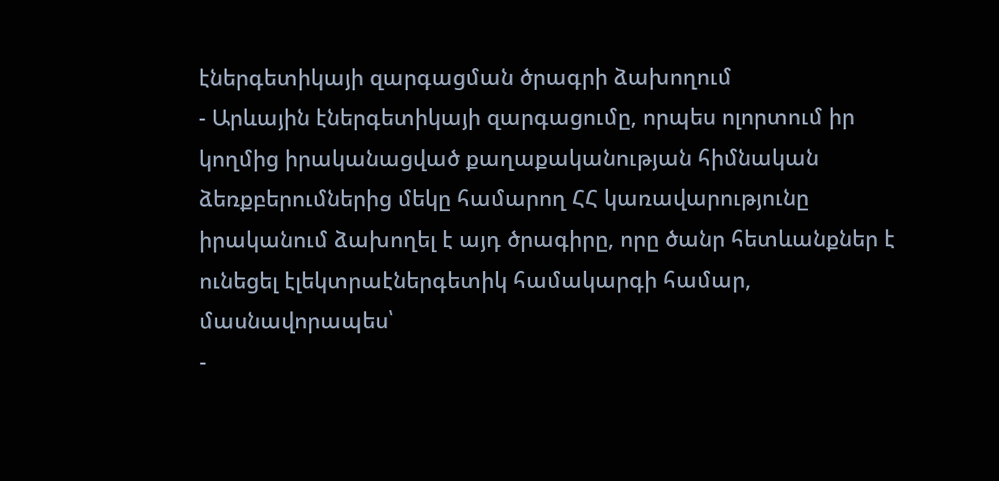էներգետիկայի զարգացման ծրագրի ձախողում
- Արևային էներգետիկայի զարգացումը, որպես ոլորտում իր կողմից իրականացված քաղաքականության հիմնական ձեռքբերումներից մեկը համարող ՀՀ կառավարությունը իրականում ձախողել է այդ ծրագիրը, որը ծանր հետևանքներ է ունեցել էլեկտրաէներգետիկ համակարգի համար, մասնավորապես՝
-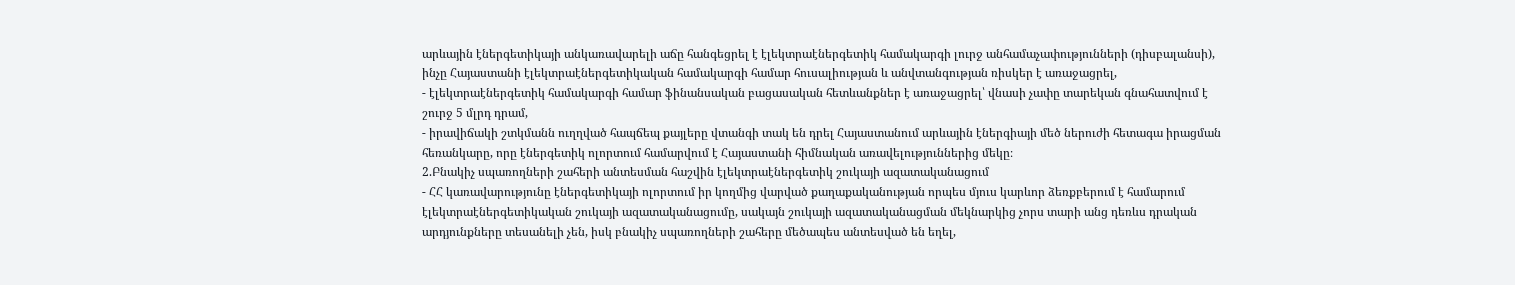արևային էներգետիկայի անկառավարելի աճը հանգեցրել է էլեկտրաէներգետիկ համակարգի լուրջ անհամաչափությունների (դիսբալանսի), ինչը Հայաստանի էլեկտրաէներգետիկական համակարգի համար հուսալիության և անվտանգության ռիսկեր է առաջացրել,
- էլեկտրաէներգետիկ համակարգի համար ֆինանսական բացասական հետևանքներ է առաջացրել՝ վնասի չափը տարեկան գնահատվում է շուրջ 5 մլրդ դրամ,
- իրավիճակի շտկմանն ուղղված հապճեպ քայլերը վտանգի տակ են դրել Հայաստանում արևային էներգիայի մեծ ներուժի հետագա իրացման հեռանկարը, որը էներգետիկ ոլորտում համարվում է Հայաստանի հիմնական առավելություններից մեկը։
2.Բնակիչ սպառողների շահերի անտեսման հաշվին էլեկտրաէներգետիկ շուկայի ազատականացում
- ՀՀ կառավարությունը էներգետիկայի ոլորտում իր կողմից վարված քաղաքականության որպես մյուս կարևոր ձեռքբերում է համարում էլեկտրաէներգետիկական շուկայի ազատականացումը, սակայն շուկայի ազատականացման մեկնարկից չորս տարի անց դեռևս դրական արդյունքները տեսանելի չեն, իսկ բնակիչ սպառողների շահերը մեծապես անտեսված են եղել,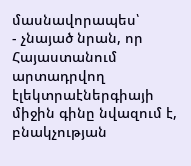մասնավորապես՝
- չնայած նրան, որ Հայաստանում արտադրվող էլեկտրաէներգիայի միջին գինը նվազում է, բնակչության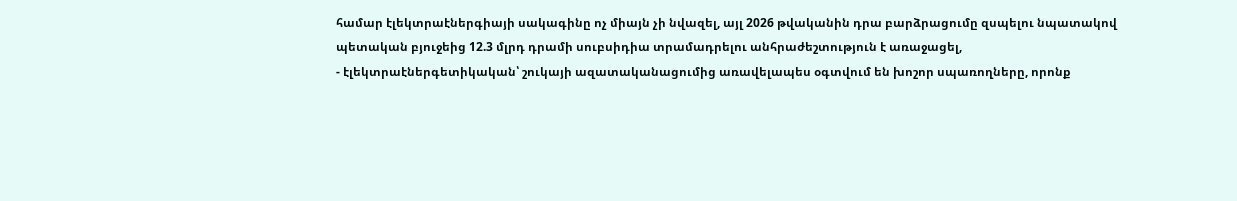համար էլեկտրաէներգիայի սակագինը ոչ միայն չի նվազել, այլ 2026 թվականին դրա բարձրացումը զսպելու նպատակով պետական բյուջեից 12.3 մլրդ դրամի սուբսիդիա տրամադրելու անհրաժեշտություն է առաջացել,
- էլեկտրաէներգետիկական՝ շուկայի ազատականացումից առավելապես օգտվում են խոշոր սպառողները, որոնք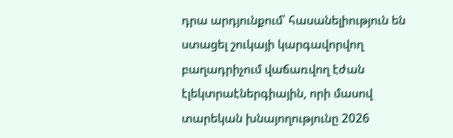դրա արդյունքում՝ հասանելիություն են ստացել շուկայի կարգավորվող բաղադրիչում վաճառվող էժան էլեկտրաէներգիային, որի մասով տարեկան խնայողությունը 2026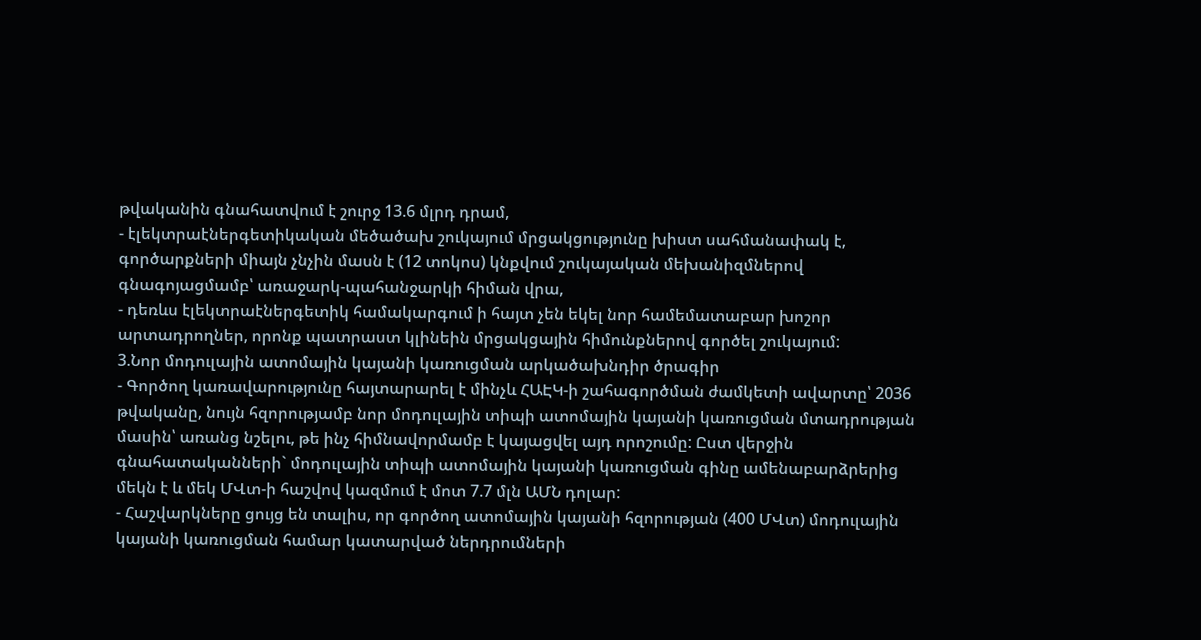թվականին գնահատվում է շուրջ 13.6 մլրդ դրամ,
- էլեկտրաէներգետիկական մեծածախ շուկայում մրցակցությունը խիստ սահմանափակ է, գործարքների միայն չնչին մասն է (12 տոկոս) կնքվում շուկայական մեխանիզմներով գնագոյացմամբ՝ առաջարկ-պահանջարկի հիման վրա,
- դեռևս էլեկտրաէներգետիկ համակարգում ի հայտ չեն եկել նոր համեմատաբար խոշոր արտադրողներ, որոնք պատրաստ կլինեին մրցակցային հիմունքներով գործել շուկայում:
3.Նոր մոդուլային ատոմային կայանի կառուցման արկածախնդիր ծրագիր
- Գործող կառավարությունը հայտարարել է մինչև ՀԱԷԿ-ի շահագործման ժամկետի ավարտը՝ 2036 թվականը, նույն հզորությամբ նոր մոդուլային տիպի ատոմային կայանի կառուցման մտադրության մասին՝ առանց նշելու, թե ինչ հիմնավորմամբ է կայացվել այդ որոշումը: Ըստ վերջին գնահատականների` մոդուլային տիպի ատոմային կայանի կառուցման գինը ամենաբարձրերից մեկն է և մեկ ՄՎտ-ի հաշվով կազմում է մոտ 7.7 մլն ԱՄՆ դոլար:
- Հաշվարկները ցույց են տալիս, որ գործող ատոմային կայանի հզորության (400 ՄՎտ) մոդուլային կայանի կառուցման համար կատարված ներդրումների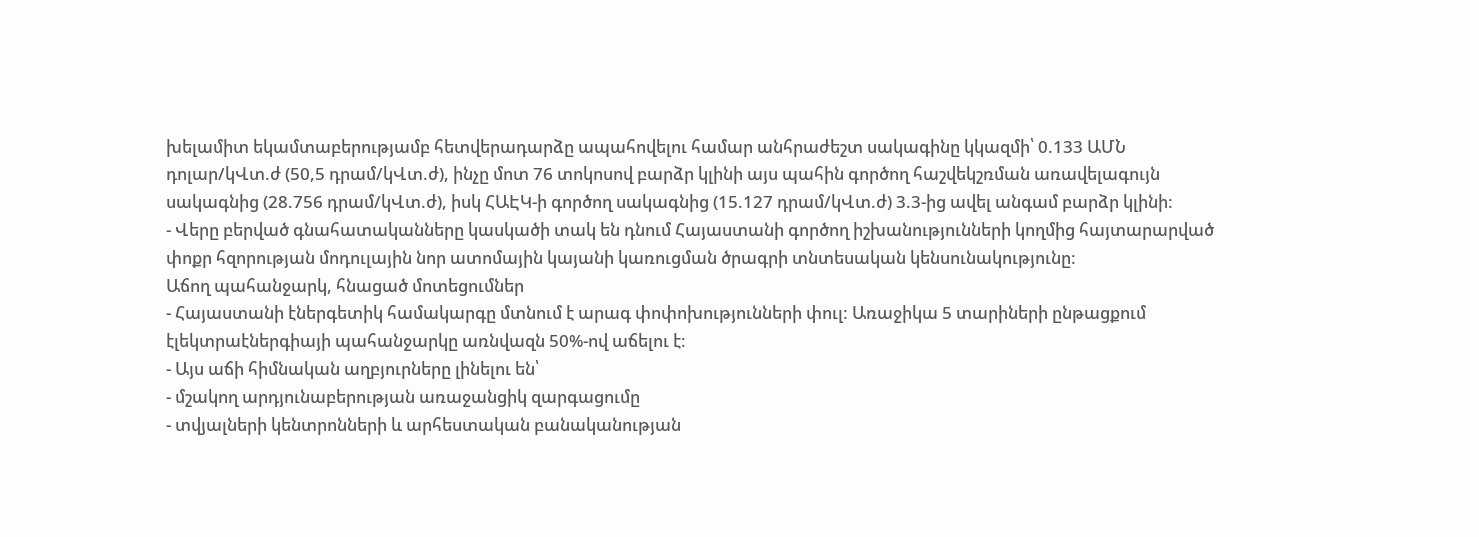խելամիտ եկամտաբերությամբ հետվերադարձը ապահովելու համար անհրաժեշտ սակագինը կկազմի՝ 0.133 ԱՄՆ դոլար/կՎտ.ժ (50,5 դրամ/կՎտ.ժ), ինչը մոտ 76 տոկոսով բարձր կլինի այս պահին գործող հաշվեկշռման առավելագույն սակագնից (28.756 դրամ/կՎտ.ժ), իսկ ՀԱԷԿ-ի գործող սակագնից (15.127 դրամ/կՎտ.ժ) 3.3-ից ավել անգամ բարձր կլինի:
- Վերը բերված գնահատականները կասկածի տակ են դնում Հայաստանի գործող իշխանությունների կողմից հայտարարված փոքր հզորության մոդուլային նոր ատոմային կայանի կառուցման ծրագրի տնտեսական կենսունակությունը:
Աճող պահանջարկ, հնացած մոտեցումներ
- Հայաստանի էներգետիկ համակարգը մտնում է արագ փոփոխությունների փուլ: Առաջիկա 5 տարիների ընթացքում էլեկտրաէներգիայի պահանջարկը առնվազն 50%-ով աճելու է։
- Այս աճի հիմնական աղբյուրները լինելու են՝
- մշակող արդյունաբերության առաջանցիկ զարգացումը
- տվյալների կենտրոնների և արհեստական բանականության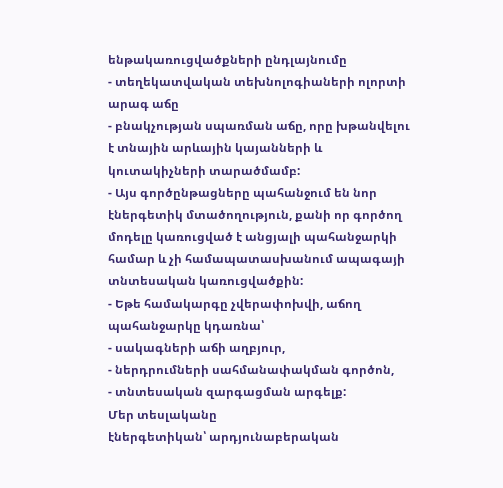ենթակառուցվածքների ընդլայնումը
- տեղեկատվական տեխնոլոգիաների ոլորտի արագ աճը
- բնակչության սպառման աճը, որը խթանվելու է տնային արևային կայանների և
կուտակիչների տարածմամբ:
- Այս գործընթացները պահանջում են նոր էներգետիկ մտածողություն, քանի որ գործող մոդելը կառուցված է անցյալի պահանջարկի համար և չի համապատասխանում ապագայի տնտեսական կառուցվածքին:
- Եթե համակարգը չվերափոխվի, աճող պահանջարկը կդառնա՝
- սակագների աճի աղբյուր,
- ներդրումների սահմանափակման գործոն,
- տնտեսական զարգացման արգելք:
Մեր տեսլականը
էներգետիկան՝ արդյունաբերական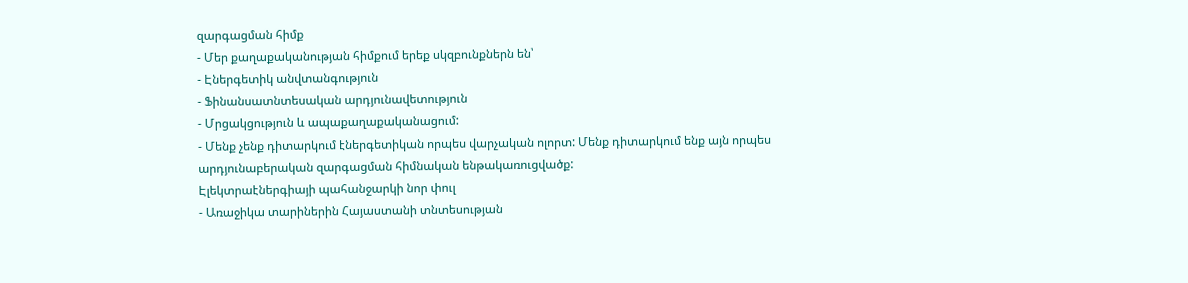զարգացման հիմք
- Մեր քաղաքականության հիմքում երեք սկզբունքներն են՝
- Էներգետիկ անվտանգություն
- Ֆինանսատնտեսական արդյունավետություն
- Մրցակցություն և ապաքաղաքականացում:
- Մենք չենք դիտարկում էներգետիկան որպես վարչական ոլորտ: Մենք դիտարկում ենք այն որպես արդյունաբերական զարգացման հիմնական ենթակառուցվածք:
Էլեկտրաէներգիայի պահանջարկի նոր փուլ
- Առաջիկա տարիներին Հայաստանի տնտեսության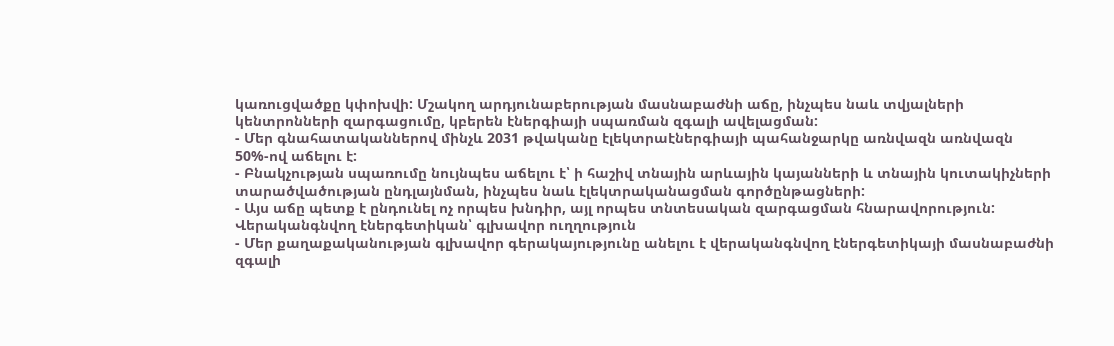կառուցվածքը կփոխվի: Մշակող արդյունաբերության մասնաբաժնի աճը, ինչպես նաև տվյալների կենտրոնների զարգացումը, կբերեն էներգիայի սպառման զգալի ավելացման:
- Մեր գնահատականներով մինչև 2031 թվականը էլեկտրաէներգիայի պահանջարկը առնվազն առնվազն 50%-ով աճելու է:
- Բնակչության սպառումը նույնպես աճելու է՝ ի հաշիվ տնային արևային կայանների և տնային կուտակիչների տարածվածության ընդլայնման, ինչպես նաև էլեկտրականացման գործընթացների:
- Այս աճը պետք է ընդունել ոչ որպես խնդիր, այլ որպես տնտեսական զարգացման հնարավորություն:
Վերականգնվող էներգետիկան՝ գլխավոր ուղղություն
- Մեր քաղաքականության գլխավոր գերակայությունը անելու է վերականգնվող էներգետիկայի մասնաբաժնի զգալի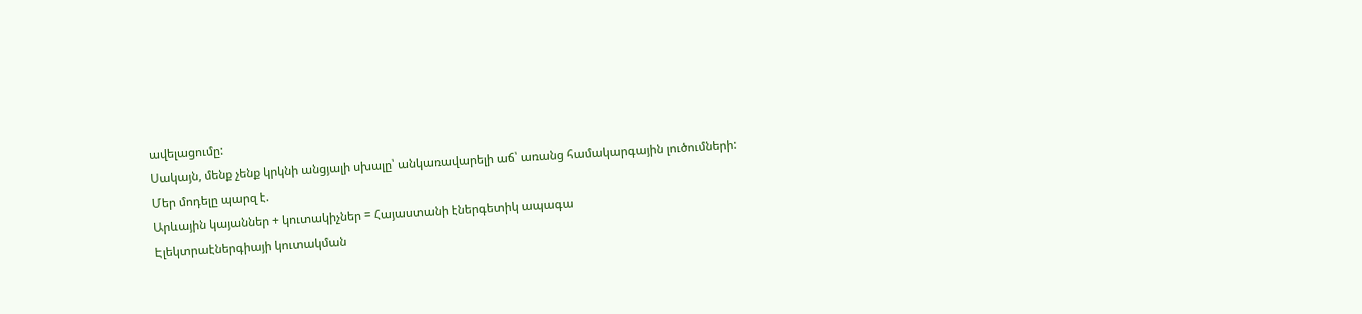ավելացումը:
Սակայն, մենք չենք կրկնի անցյալի սխալը՝ անկառավարելի աճ՝ առանց համակարգային լուծումների:
Մեր մոդելը պարզ է.
Արևային կայաններ + կուտակիչներ = Հայաստանի էներգետիկ ապագա
Էլեկտրաէներգիայի կուտակման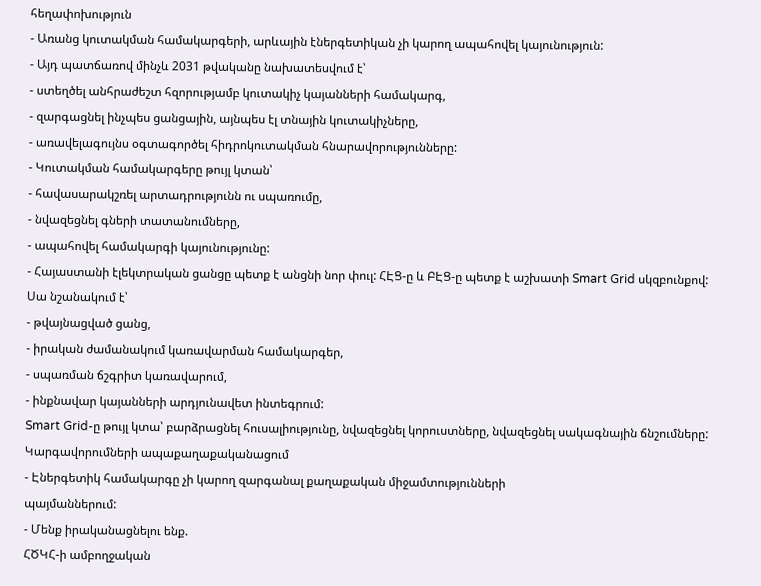հեղափոխություն
- Առանց կուտակման համակարգերի, արևային էներգետիկան չի կարող ապահովել կայունություն:
- Այդ պատճառով մինչև 2031 թվականը նախատեսվում է՝
- ստեղծել անհրաժեշտ հզորությամբ կուտակիչ կայանների համակարգ,
- զարգացնել ինչպես ցանցային, այնպես էլ տնային կուտակիչները,
- առավելագույնս օգտագործել հիդրոկուտակման հնարավորությունները:
- Կուտակման համակարգերը թույլ կտան՝
- հավասարակշռել արտադրությունն ու սպառումը,
- նվազեցնել գների տատանումները,
- ապահովել համակարգի կայունությունը:
- Հայաստանի էլեկտրական ցանցը պետք է անցնի նոր փուլ: ՀԷՑ-ը և ԲԷՑ-ը պետք է աշխատի Smart Grid սկզբունքով:
Սա նշանակում է՝
- թվայնացված ցանց,
- իրական ժամանակում կառավարման համակարգեր,
- սպառման ճշգրիտ կառավարում,
- ինքնավար կայանների արդյունավետ ինտեգրում:
Smart Grid-ը թույլ կտա՝ բարձրացնել հուսալիությունը, նվազեցնել կորուստները, նվազեցնել սակագնային ճնշումները:
Կարգավորումների ապաքաղաքականացում
- Էներգետիկ համակարգը չի կարող զարգանալ քաղաքական միջամտությունների
պայմաններում:
- Մենք իրականացնելու ենք.
ՀԾԿՀ-ի ամբողջական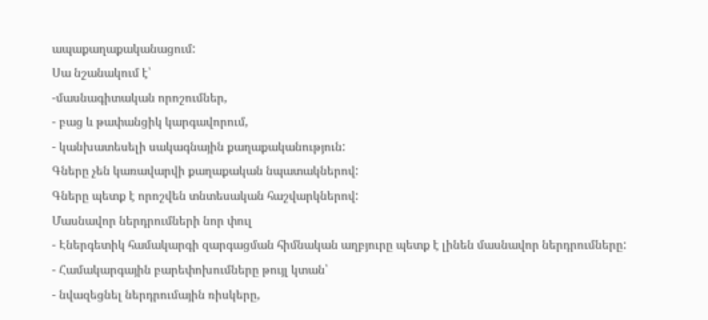ապաքաղաքականացում:
Սա նշանակում է՝
-մասնագիտական որոշումներ,
- բաց և թափանցիկ կարգավորում,
- կանխատեսելի սակագնային քաղաքականություն:
Գները չեն կառավարվի քաղաքական նպատակներով:
Գները պետք է որոշվեն տնտեսական հաշվարկներով:
Մասնավոր ներդրումների նոր փուլ
- Էներգետիկ համակարգի զարգացման հիմնական աղբյուրը պետք է լինեն մասնավոր ներդրումները:
- Համակարգային բարեփոխումները թույլ կտան՝
- նվազեցնել ներդրումային ռիսկերը,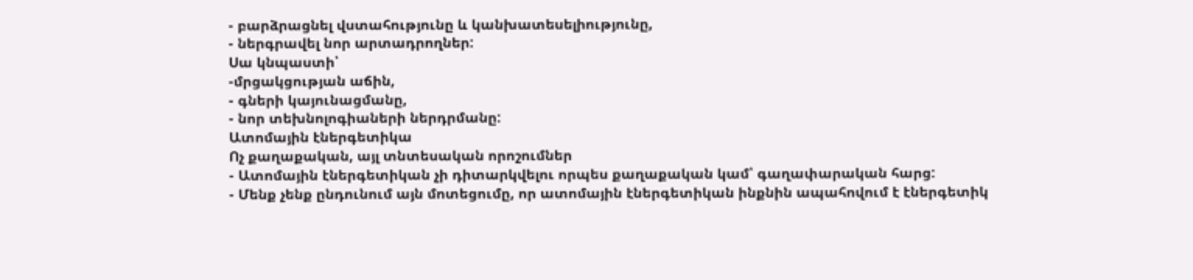- բարձրացնել վստահությունը և կանխատեսելիությունը,
- ներգրավել նոր արտադրողներ:
Սա կնպաստի՝
-մրցակցության աճին,
- գների կայունացմանը,
- նոր տեխնոլոգիաների ներդրմանը:
Ատոմային էներգետիկա
Ոչ քաղաքական, այլ տնտեսական որոշումներ
- Ատոմային էներգետիկան չի դիտարկվելու որպես քաղաքական կամ՝ գաղափարական հարց:
- Մենք չենք ընդունում այն մոտեցումը, որ ատոմային էներգետիկան ինքնին ապահովում է էներգետիկ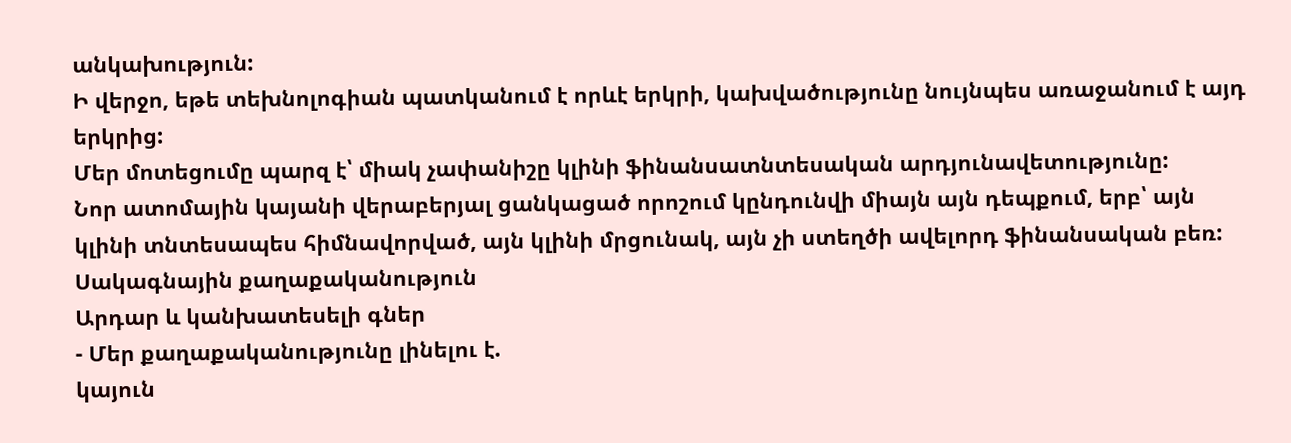անկախություն:
Ի վերջո, եթե տեխնոլոգիան պատկանում է որևէ երկրի, կախվածությունը նույնպես առաջանում է այդ երկրից:
Մեր մոտեցումը պարզ է՝ միակ չափանիշը կլինի ֆինանսատնտեսական արդյունավետությունը:
Նոր ատոմային կայանի վերաբերյալ ցանկացած որոշում կընդունվի միայն այն դեպքում, երբ՝ այն կլինի տնտեսապես հիմնավորված, այն կլինի մրցունակ, այն չի ստեղծի ավելորդ ֆինանսական բեռ:
Սակագնային քաղաքականություն
Արդար և կանխատեսելի գներ
- Մեր քաղաքականությունը լինելու է.
կայուն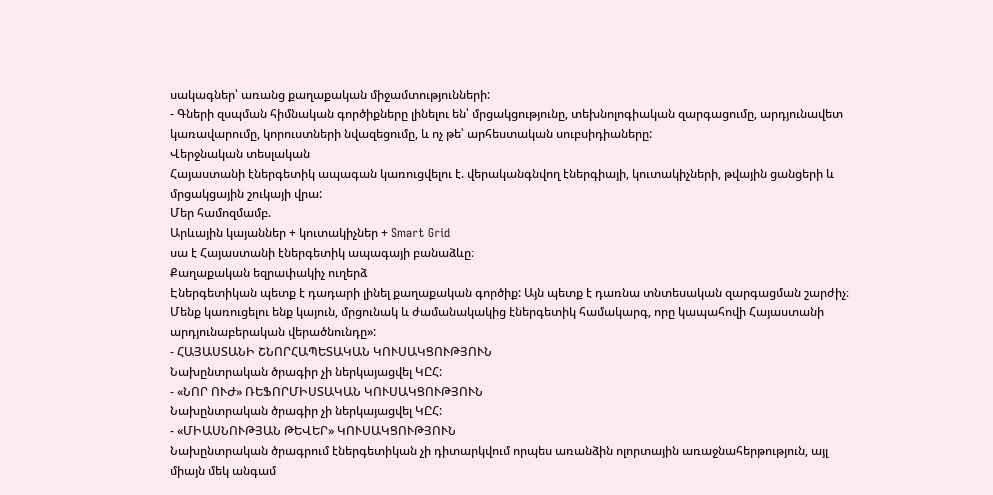սակագներ՝ առանց քաղաքական միջամտությունների:
- Գների զսպման հիմնական գործիքները լինելու են՝ մրցակցությունը, տեխնոլոգիական զարգացումը, արդյունավետ կառավարումը, կորուստների նվազեցումը, և ոչ թե՝ արհեստական սուբսիդիաները:
Վերջնական տեսլական
Հայաստանի էներգետիկ ապագան կառուցվելու է. վերականգնվող էներգիայի, կուտակիչների, թվային ցանցերի և մրցակցային շուկայի վրա:
Մեր համոզմամբ.
Արևային կայաններ + կուտակիչներ + Smart Grid
սա է Հայաստանի էներգետիկ ապագայի բանաձևը։
Քաղաքական եզրափակիչ ուղերձ
Էներգետիկան պետք է դադարի լինել քաղաքական գործիք: Այն պետք է դառնա տնտեսական զարգացման շարժիչ։
Մենք կառուցելու ենք կայուն, մրցունակ և ժամանակակից էներգետիկ համակարգ, որը կապահովի Հայաստանի արդյունաբերական վերածնունդը»:
- ՀԱՅԱՍՏԱՆԻ ՇՆՈՐՀԱՊԵՏԱԿԱՆ ԿՈՒՍԱԿՑՈՒԹՅՈՒՆ
Նախընտրական ծրագիր չի ներկայացվել ԿԸՀ:
- «ՆՈՐ ՈՒԺ» ՌԵՖՈՐՄԻՍՏԱԿԱՆ ԿՈՒՍԱԿՑՈՒԹՅՈՒՆ
Նախընտրական ծրագիր չի ներկայացվել ԿԸՀ:
- «ՄԻԱՍՆՈՒԹՅԱՆ ԹԵՎԵՐ» ԿՈՒՍԱԿՑՈՒԹՅՈՒՆ
Նախընտրական ծրագրում էներգետիկան չի դիտարկվում որպես առանձին ոլորտային առաջնահերթություն, այլ միայն մեկ անգամ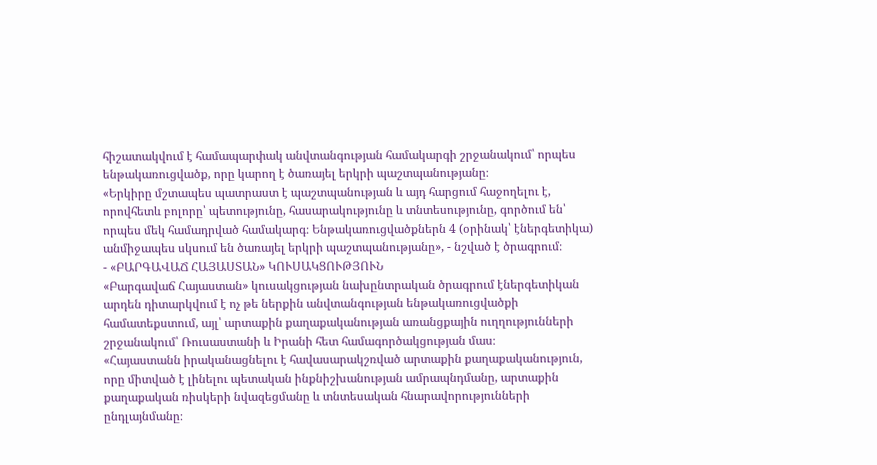հիշատակվում է համապարփակ անվտանգության համակարգի շրջանակում՝ որպես ենթակառուցվածք, որը կարող է ծառայել երկրի պաշտպանությանը։
«Երկիրը մշտապես պատրաստ է պաշտպանության և այդ հարցում հաջողելու է, որովհետև բոլորը՝ պետությունը, հասարակությունը և տնտեսությունը, գործում են՝ որպես մեկ համադրված համակարգ։ Ենթակառուցվածքներն 4 (օրինակ՝ էներգետիկա) անմիջապես սկսում են ծառայել երկրի պաշտպանությանը», - նշված է ծրագրում։
- «ԲԱՐԳԱՎԱՃ ՀԱՅԱՍՏԱՆ» ԿՈՒՍԱԿՑՈՒԹՅՈՒՆ
«Բարգավաճ Հայաստան» կուսակցության նախընտրական ծրագրում էներգետիկան արդեն դիտարկվում է ոչ թե ներքին անվտանգության ենթակառուցվածքի համատեքստում, այլ՝ արտաքին քաղաքականության առանցքային ուղղությունների շրջանակում՝ Ռուսաստանի և Իրանի հետ համագործակցության մաս։
«Հայաստանն իրականացնելու է հավասարակշռված արտաքին քաղաքականություն, որը միտված է լինելու պետական ինքնիշխանության ամրապնդմանը, արտաքին քաղաքական ռիսկերի նվազեցմանը և տնտեսական հնարավորությունների ընդլայնմանը։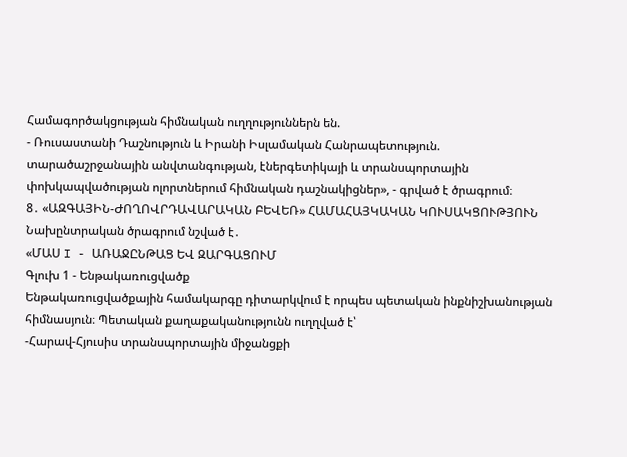Համագործակցության հիմնական ուղղություններն են.
- Ռուսաստանի Դաշնություն և Իրանի Իսլամական Հանրապետություն. տարածաշրջանային անվտանգության, էներգետիկայի և տրանսպորտային փոխկապվածության ոլորտներում հիմնական դաշնակիցներ», - գրված է ծրագրում։
8․ «ԱԶԳԱՅԻՆ-ԺՈՂՈՎՐԴԱՎԱՐԱԿԱՆ ԲԵՎԵՌ» ՀԱՄԱՀԱՅԿԱԿԱՆ ԿՈՒՍԱԿՑՈՒԹՅՈՒՆ
Նախընտրական ծրագրում նշված է․
«ՄԱՍ I - ԱՌԱՋԸՆԹԱՑ ԵՎ ԶԱՐԳԱՑՈՒՄ
Գլուխ 1 - Ենթակառուցվածք
Ենթակառուցվածքային համակարգը դիտարկվում է որպես պետական ինքնիշխանության հիմնասյուն։ Պետական քաղաքականությունն ուղղված է՝
-Հարավ-Հյուսիս տրանսպորտային միջանցքի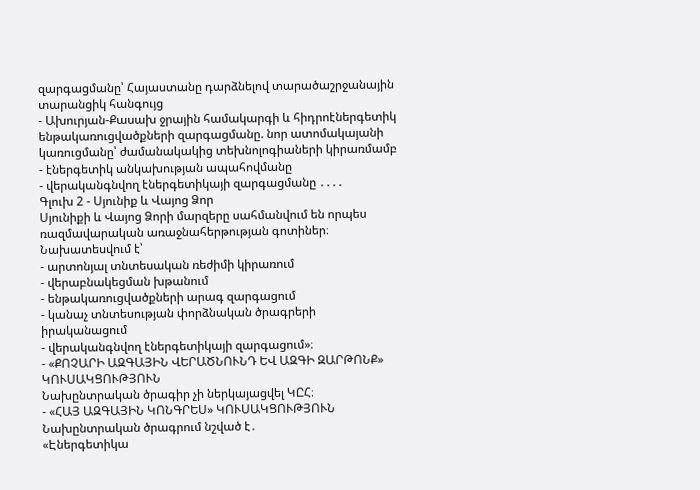զարգացմանը՝ Հայաստանը դարձնելով տարածաշրջանային տարանցիկ հանգույց
- Ախուրյան-Քասախ ջրային համակարգի և հիդրոէներգետիկ ենթակառուցվածքների զարգացմանը. նոր ատոմակայանի կառուցմանը՝ ժամանակակից տեխնոլոգիաների կիրառմամբ
- էներգետիկ անկախության ապահովմանը
- վերականգնվող էներգետիկայի զարգացմանը ․․․․
Գլուխ 2 - Սյունիք և Վայոց Ձոր
Սյունիքի և Վայոց Ձորի մարզերը սահմանվում են որպես ռազմավարական առաջնահերթության գոտիներ։ Նախատեսվում է՝
- արտոնյալ տնտեսական ռեժիմի կիրառում
- վերաբնակեցման խթանում
- ենթակառուցվածքների արագ զարգացում
- կանաչ տնտեսության փորձնական ծրագրերի իրականացում
- վերականգնվող էներգետիկայի զարգացում»։
- «ՔՈՉԱՐԻ ԱԶԳԱՅԻՆ ՎԵՐԱԾՆՈՒՆԴ ԵՎ ԱԶԳԻ ԶԱՐԹՈՆՔ» ԿՈՒՍԱԿՑՈՒԹՅՈՒՆ
Նախընտրական ծրագիր չի ներկայացվել ԿԸՀ։
- «ՀԱՅ ԱԶԳԱՅԻՆ ԿՈՆԳՐԵՍ» ԿՈՒՍԱԿՑՈՒԹՅՈՒՆ
Նախընտրական ծրագրում նշված է․
«Էներգետիկա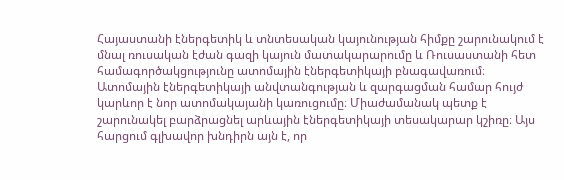Հայաստանի էներգետիկ և տնտեսական կայունության հիմքը շարունակում է մնալ ռուսական էժան գազի կայուն մատակարարումը և Ռուսաստանի հետ համագործակցությունը ատոմային էներգետիկայի բնագավառում։ Ատոմային էներգետիկայի անվտանգության և զարգացման համար հույժ կարևոր է նոր ատոմակայանի կառուցումը։ Միաժամանակ պետք է շարունակել բարձրացնել արևային էներգետիկայի տեսակարար կշիռը։ Այս հարցում գլխավոր խնդիրն այն է, որ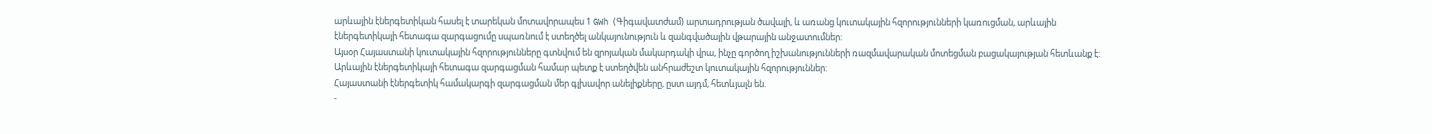արևային էներգետիկան հասել է տարեկան մոտավորապես 1 GWh (Գիգավատժամ) արտադրության ծավալի, և առանց կուտակային հզորությունների կառուցման, արևային էներգետիկայի հետագա զարգացումը սպառնում է ստեղծել անկայունություն և զանգվածային վթարային անջատումներ:
Այսօր Հայաստանի կուտակային հզորությունները գտնվում են զրոյական մակարդակի վրա, ինչը գործող իշխանությունների ռազմավարական մոտեցման բացակայության հետևանք է: Արևային էներգետիկայի հետագա զարգացման համար պետք է ստեղծվեն անհրաժեշտ կուտակային հզորություններ:
Հայաստանի էներգետիկ համակարգի զարգացման մեր գլխավոր անելիքները, ըստ այդմ, հետևյալն են.
-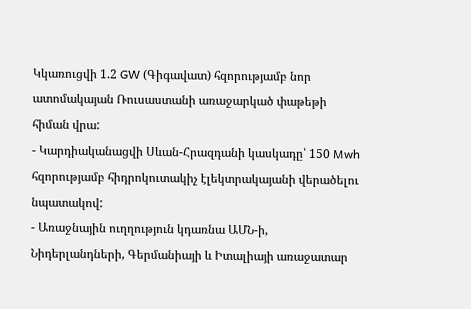Կկառուցվի 1.2 GW (Գիգավատ) հզորությամբ նոր ատոմակայան Ռուսաստանի առաջարկած փաթեթի հիման վրա:
- Կարդիականացվի Սևան-Հրազդանի կասկադը՝ 150 Mwh հզորությամբ հիդրոկուտակիչ էլեկտրակայանի վերածելու նպատակով:
- Առաջնային ուղղություն կդառնա ԱՄՆ-ի, Նիդերլանդների, Գերմանիայի և Իտալիայի առաջատար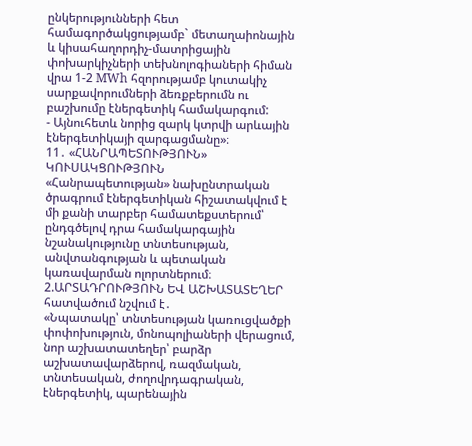ընկերությունների հետ համագործակցությամբ` մետաղաիոնային և կիսահաղորդիչ-մատրիցային փոխարկիչների տեխնոլոգիաների հիման վրա 1-2 MWh հզորությամբ կուտակիչ սարքավորումների ձեռքբերումն ու բաշխումը էներգետիկ համակարգում:
- Այնուհետև նորից զարկ կտրվի արևային էներգետիկայի զարգացմանը»։
11․ «ՀԱՆՐԱՊԵՏՈՒԹՅՈՒՆ» ԿՈՒՍԱԿՑՈՒԹՅՈՒՆ
«Հանրապետության» նախընտրական ծրագրում էներգետիկան հիշատակվում է մի քանի տարբեր համատեքստերում՝ ընդգծելով դրա համակարգային նշանակությունը տնտեսության, անվտանգության և պետական կառավարման ոլորտներում։
2.ԱՐՏԱԴՐՈՒԹՅՈՒՆ ԵՎ ԱՇԽԱՏԱՏԵՂԵՐ հատվածում նշվում է․
«Նպատակը՝ տնտեսության կառուցվածքի փոփոխություն, մոնոպոլիաների վերացում, նոր աշխատատեղեր՝ բարձր աշխատավարձերով, ռազմական, տնտեսական, ժողովրդագրական, էներգետիկ, պարենային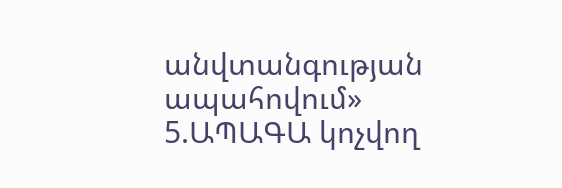անվտանգության ապահովում»
5.ԱՊԱԳԱ կոչվող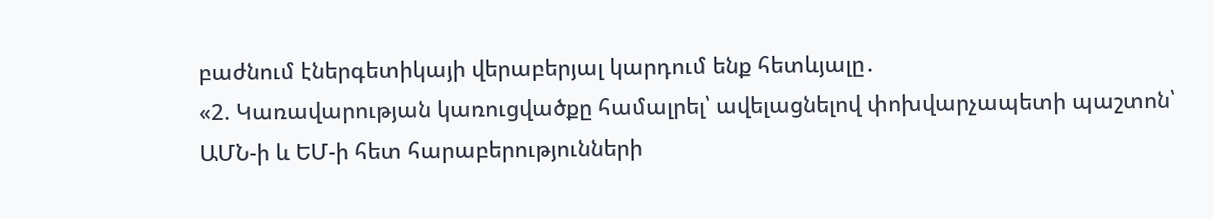բաժնում էներգետիկայի վերաբերյալ կարդում ենք հետևյալը․
«2. Կառավարության կառուցվածքը համալրել՝ ավելացնելով փոխվարչապետի պաշտոն՝ ԱՄՆ-ի և ԵՄ-ի հետ հարաբերությունների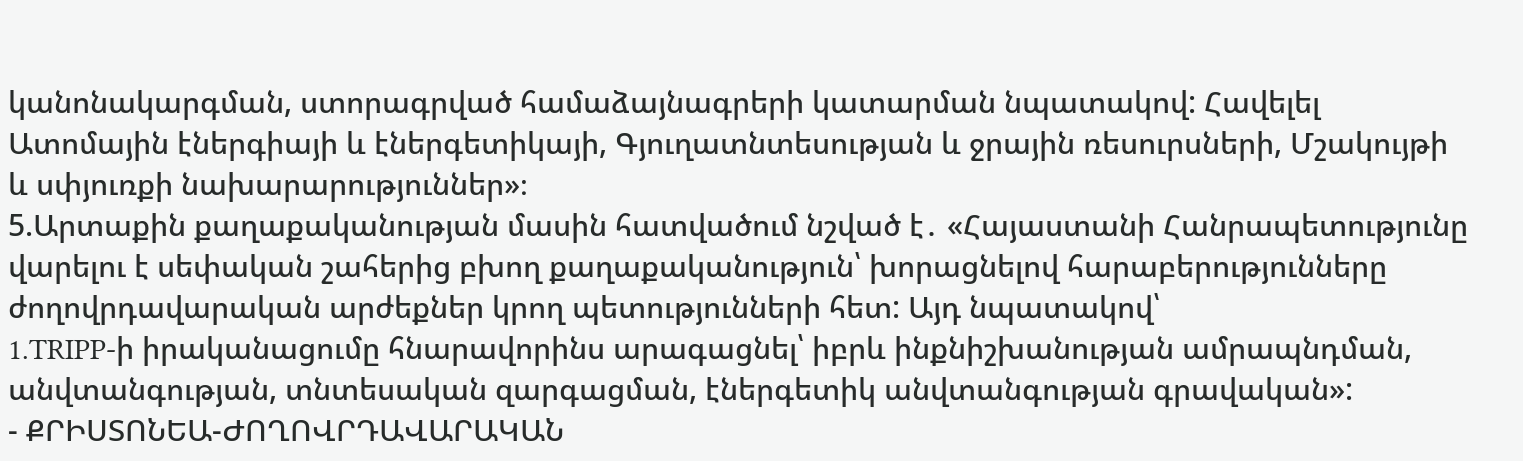կանոնակարգման, ստորագրված համաձայնագրերի կատարման նպատակով: Հավելել Ատոմային էներգիայի և էներգետիկայի, Գյուղատնտեսության և ջրային ռեսուրսների, Մշակույթի և սփյուռքի նախարարություններ»։
5.Արտաքին քաղաքականության մասին հատվածում նշված է․ «Հայաստանի Հանրապետությունը վարելու է սեփական շահերից բխող քաղաքականություն՝ խորացնելով հարաբերությունները ժողովրդավարական արժեքներ կրող պետությունների հետ: Այդ նպատակով՝
1.TRIPP-ի իրականացումը հնարավորինս արագացնել՝ իբրև ինքնիշխանության ամրապնդման, անվտանգության, տնտեսական զարգացման, էներգետիկ անվտանգության գրավական»:
- ՔՐԻՍՏՈՆԵԱ-ԺՈՂՈՎՐԴԱՎԱՐԱԿԱՆ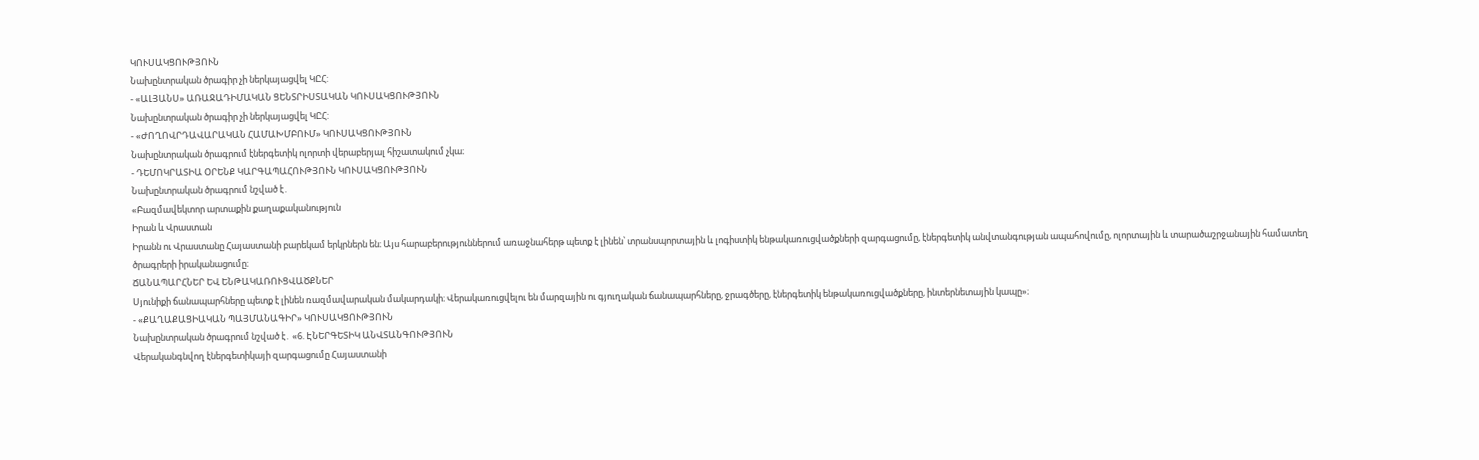ԿՈՒՍԱԿՑՈՒԹՅՈՒՆ
Նախընտրական ծրագիր չի ներկայացվել ԿԸՀ:
- «ԱԼՅԱՆՍ» ԱՌԱՋԱԴԻՄԱԿԱՆ ՑԵՆՏՐԻՍՏԱԿԱՆ ԿՈՒՍԱԿՑՈՒԹՅՈՒՆ
Նախընտրական ծրագիր չի ներկայացվել ԿԸՀ:
- «ԺՈՂՈՎՐԴԱՎԱՐԱԿԱՆ ՀԱՄԱԽՄԲՈՒՄ» ԿՈՒՍԱԿՑՈՒԹՅՈՒՆ
Նախընտրական ծրագրում էներգետիկ ոլորտի վերաբերյալ հիշատակում չկա։
- ԴԵՄՈԿՐԱՏԻԱ ՕՐԵՆՔ ԿԱՐԳԱՊԱՀՈՒԹՅՈՒՆ ԿՈՒՍԱԿՑՈՒԹՅՈՒՆ
Նախընտրական ծրագրում նշված է․
«Բազմավեկտոր արտաքին քաղաքականություն
Իրան և Վրաստան
Իրանն ու Վրաստանը Հայաստանի բարեկամ երկրներն են։ Այս հարաբերություններում առաջնահերթ պետք է լինեն՝ տրանսպորտային և լոգիստիկ ենթակառուցվածքների զարգացումը, էներգետիկ անվտանգության ապահովումը, ոլորտային և տարածաշրջանային համատեղ ծրագրերի իրականացումը։
ՃԱՆԱՊԱՐՀՆԵՐ ԵՎ ԵՆԹԱԿԱՌՈՒՑՎԱԾՔՆԵՐ
Սյունիքի ճանապարհները պետք է լինեն ռազմավարական մակարդակի։ Վերակառուցվելու են մարզային ու գյուղական ճանապարհները, ջրագծերը, էներգետիկ ենթակառուցվածքները, ինտերնետային կապը»։
- «ՔԱՂԱՔԱՑԻԱԿԱՆ ՊԱՅՄԱՆԱԳԻՐ» ԿՈՒՍԱԿՑՈՒԹՅՈՒՆ
Նախընտրական ծրագրում նշված է․ «6. ԷՆԵՐԳԵՏԻԿ ԱՆՎՏԱՆԳՈՒԹՅՈՒՆ
Վերականգնվող էներգետիկայի զարգացումը Հայաստանի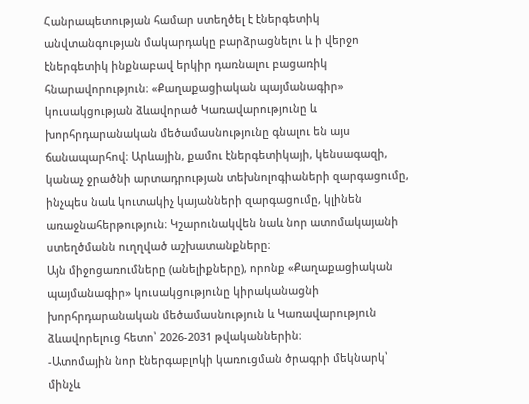Հանրապետության համար ստեղծել է էներգետիկ անվտանգության մակարդակը բարձրացնելու և ի վերջո էներգետիկ ինքնաբավ երկիր դառնալու բացառիկ հնարավորություն։ «Քաղաքացիական պայմանագիր» կուսակցության ձևավորած Կառավարությունը և խորհրդարանական մեծամասնությունը գնալու են այս ճանապարհով։ Արևային, քամու էներգետիկայի, կենսագազի, կանաչ ջրածնի արտադրության տեխնոլոգիաների զարգացումը, ինչպես նաև կուտակիչ կայանների զարգացումը, կլինեն առաջնահերթություն։ Կշարունակվեն նաև նոր ատոմակայանի ստեղծմանն ուղղված աշխատանքները։
Այն միջոցառումները (անելիքները), որոնք «Քաղաքացիական պայմանագիր» կուսակցությունը կիրականացնի խորհրդարանական մեծամասնություն և Կառավարություն ձևավորելուց հետո՝ 2026-2031 թվականներին։
-Ատոմային նոր էներգաբլոկի կառուցման ծրագրի մեկնարկ՝ մինչև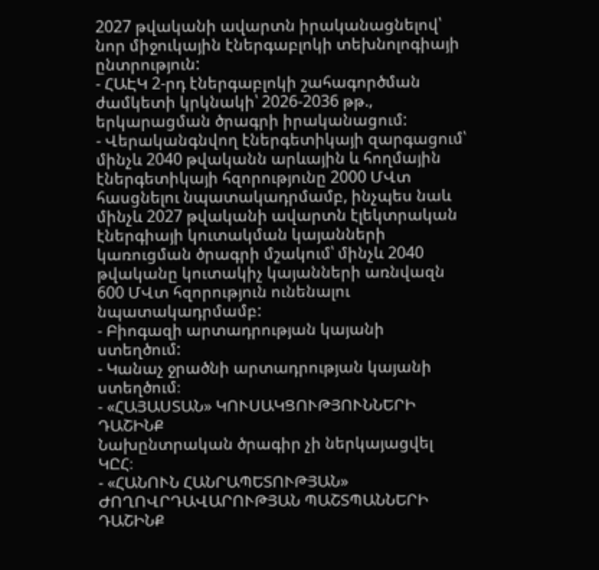2027 թվականի ավարտն իրականացնելով՝ նոր միջուկային էներգաբլոկի տեխնոլոգիայի ընտրություն:
- ՀԱԷԿ 2-րդ էներգաբլոկի շահագործման ժամկետի կրկնակի՝ 2026-2036 թթ., երկարացման ծրագրի իրականացում:
- Վերականգնվող էներգետիկայի զարգացում՝ մինչև 2040 թվականն արևային և հողմային էներգետիկայի հզորությունը 2000 ՄՎտ հասցնելու նպատակադրմամբ, ինչպես նաև մինչև 2027 թվականի ավարտն էլեկտրական էներգիայի կուտակման կայանների կառուցման ծրագրի մշակում՝ մինչև 2040 թվականը կուտակիչ կայանների առնվազն 600 ՄՎտ հզորություն ունենալու նպատակադրմամբ:
- Բիոգազի արտադրության կայանի ստեղծում:
- Կանաչ ջրածնի արտադրության կայանի ստեղծում։
- «ՀԱՅԱՍՏԱՆ» ԿՈՒՍԱԿՑՈՒԹՅՈՒՆՆԵՐԻ ԴԱՇԻՆՔ
Նախընտրական ծրագիր չի ներկայացվել ԿԸՀ։
- «ՀԱՆՈՒՆ ՀԱՆՐԱՊԵՏՈՒԹՅԱՆ» ԺՈՂՈՎՐԴԱՎԱՐՈՒԹՅԱՆ ՊԱՇՏՊԱՆՆԵՐԻ ԴԱՇԻՆՔ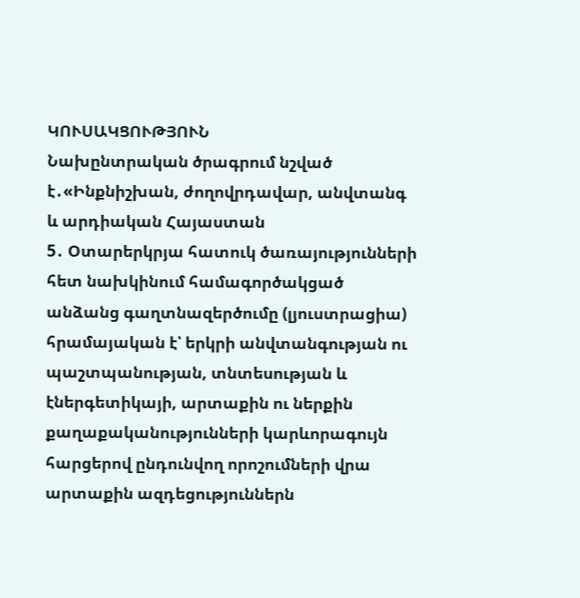ԿՈՒՍԱԿՑՈՒԹՅՈՒՆ
Նախընտրական ծրագրում նշված է․«Ինքնիշխան, ժողովրդավար, անվտանգ և արդիական Հայաստան
5․ Օտարերկրյա հատուկ ծառայությունների հետ նախկինում համագործակցած անձանց գաղտնազերծումը (լյուստրացիա) հրամայական է՝ երկրի անվտանգության ու պաշտպանության, տնտեսության և էներգետիկայի, արտաքին ու ներքին քաղաքականությունների կարևորագույն հարցերով ընդունվող որոշումների վրա արտաքին ազդեցություններն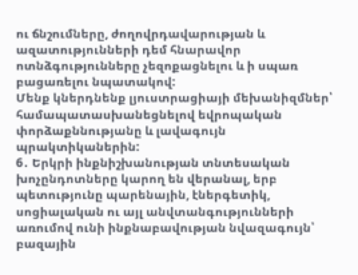ու ճնշումները, ժողովրդավարության և ազատությունների դեմ հնարավոր ոտնձգությունները չեզոքացնելու և ի սպառ բացառելու նպատակով:
Մենք կներդնենք լյուստրացիայի մեխանիզմներ՝ համապատասխանեցնելով եվրոպական փորձաքննությանը և լավագույն պրակտիկաներին:
6․ Երկրի ինքնիշխանության տնտեսական խոչընդոտները կարող են վերանալ, երբ պետությունը պարենային, էներգետիկ, սոցիալական ու այլ անվտանգությունների առումով ունի ինքնաբավության նվազագույն՝ բազային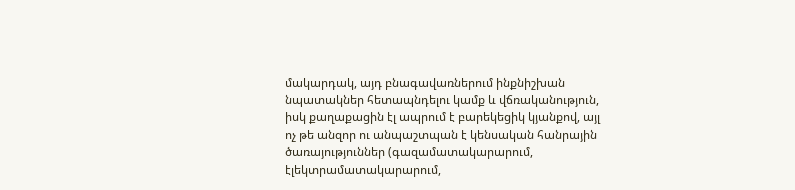մակարդակ, այդ բնագավառներում ինքնիշխան նպատակներ հետապնդելու կամք և վճռականություն, իսկ քաղաքացին էլ ապրում է բարեկեցիկ կյանքով, այլ ոչ թե անզոր ու անպաշտպան է կենսական հանրային ծառայություններ (գազամատակարարում, էլեկտրամատակարարում,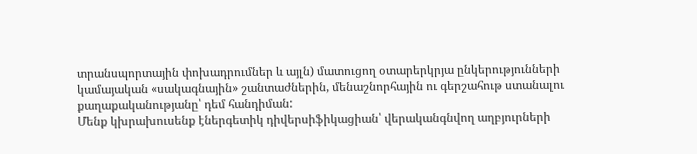տրանսպորտային փոխադրումներ և այլն) մատուցող օտարերկրյա ընկերությունների կամայական «սակագնային» շանտաժներին, մենաշնորհային ու գերշահութ ստանալու քաղաքականությանը՝ դեմ հանդիման:
Մենք կխրախուսենք էներգետիկ դիվերսիֆիկացիան՝ վերականգնվող աղբյուրների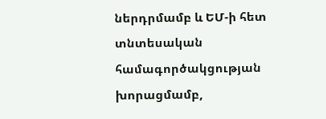ներդրմամբ և ԵՄ-ի հետ տնտեսական համագործակցության խորացմամբ,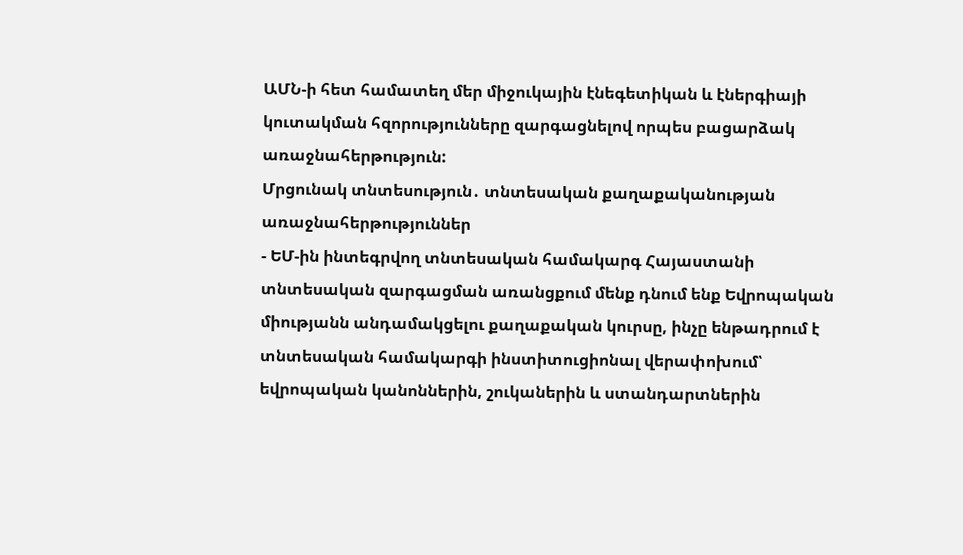ԱՄՆ-ի հետ համատեղ մեր միջուկային էնեգետիկան և էներգիայի կուտակման հզորությունները զարգացնելով որպես բացարձակ առաջնահերթություն:
Մրցունակ տնտեսություն․ տնտեսական քաղաքականության առաջնահերթություններ
- ԵՄ-ին ինտեգրվող տնտեսական համակարգ Հայաստանի տնտեսական զարգացման առանցքում մենք դնում ենք Եվրոպական միությանն անդամակցելու քաղաքական կուրսը, ինչը ենթադրում է տնտեսական համակարգի ինստիտուցիոնալ վերափոխում՝ եվրոպական կանոններին, շուկաներին և ստանդարտներին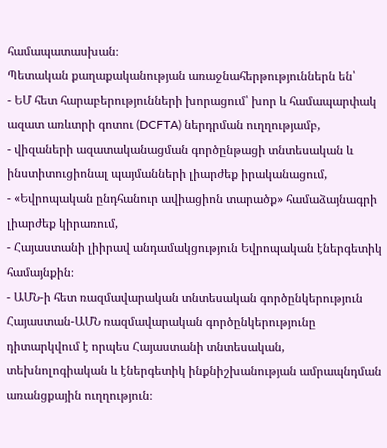համապատասխան։
Պետական քաղաքականության առաջնահերթություններն են՝
- ԵՄ հետ հարաբերությունների խորացում՝ խոր և համապարփակ ազատ առևտրի գոտու (DCFTA) ներդրման ուղղությամբ,
- վիզաների ազատականացման գործընթացի տնտեսական և ինստիտուցիոնալ պայմանների լիարժեք իրականացում,
- «Եվրոպական ընդհանուր ավիացիոն տարածք» համաձայնագրի լիարժեք կիրառում,
- Հայաստանի լիիրավ անդամակցություն Եվրոպական էներգետիկ համայնքին։
- ԱՄՆ-ի հետ ռազմավարական տնտեսական գործընկերություն
Հայաստան-ԱՄՆ ռազմավարական գործընկերությունը դիտարկվում է որպես Հայաստանի տնտեսական, տեխնոլոգիական և էներգետիկ ինքնիշխանության ամրապնդման առանցքային ուղղություն։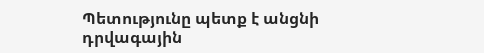Պետությունը պետք է անցնի դրվագային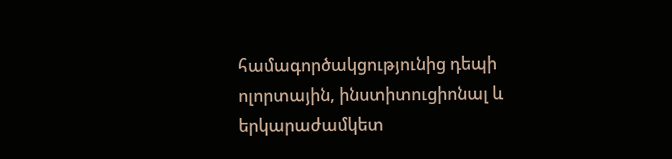համագործակցությունից դեպի ոլորտային, ինստիտուցիոնալ և երկարաժամկետ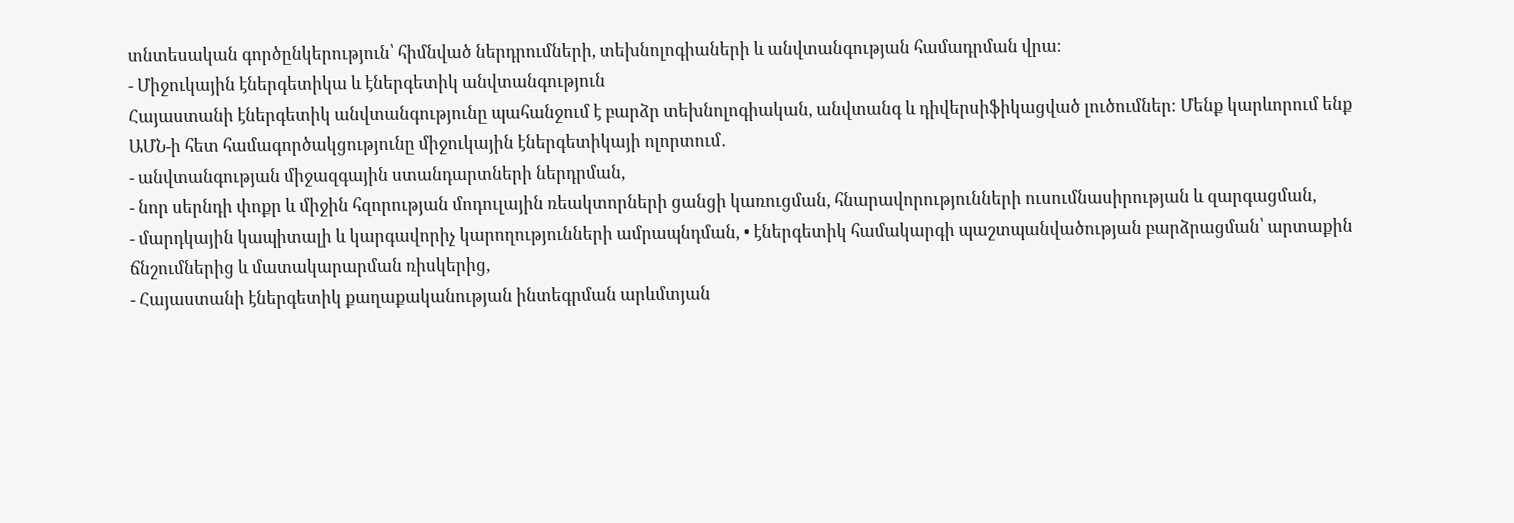տնտեսական գործընկերություն՝ հիմնված ներդրումների, տեխնոլոգիաների և անվտանգության համադրման վրա։
- Միջուկային էներգետիկա և էներգետիկ անվտանգություն
Հայաստանի էներգետիկ անվտանգությունը պահանջում է բարձր տեխնոլոգիական, անվտանգ և դիվերսիֆիկացված լուծումներ։ Մենք կարևորում ենք ԱՄՆ-ի հետ համագործակցությունը միջուկային էներգետիկայի ոլորտում․
- անվտանգության միջազգային ստանդարտների ներդրման,
- նոր սերնդի փոքր և միջին հզորության մոդուլային ռեակտորների ցանցի կառուցման, հնարավորությունների ուսումնասիրության և զարգացման,
- մարդկային կապիտալի և կարգավորիչ կարողությունների ամրապնդման, • էներգետիկ համակարգի պաշտպանվածության բարձրացման՝ արտաքին ճնշումներից և մատակարարման ռիսկերից,
- Հայաստանի էներգետիկ քաղաքականության ինտեգրման արևմտյան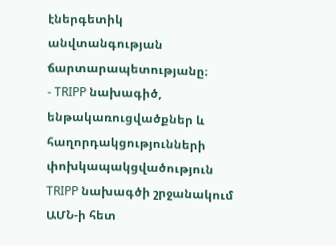էներգետիկ անվտանգության ճարտարապետությանը։
- TRIPP նախագիծ, ենթակառուցվածքներ և հաղորդակցությունների փոխկապակցվածություն
TRIPP նախագծի շրջանակում ԱՄՆ-ի հետ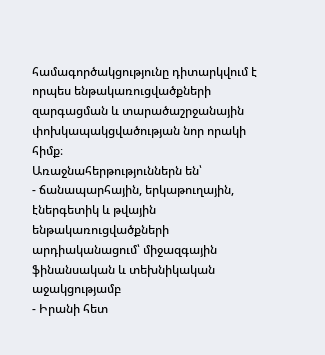համագործակցությունը դիտարկվում է որպես ենթակառուցվածքների զարգացման և տարածաշրջանային փոխկապակցվածության նոր որակի հիմք։
Առաջնահերթություններն են՝
- ճանապարհային, երկաթուղային, էներգետիկ և թվային ենթակառուցվածքների արդիականացում՝ միջազգային ֆինանսական և տեխնիկական աջակցությամբ
- Իրանի հետ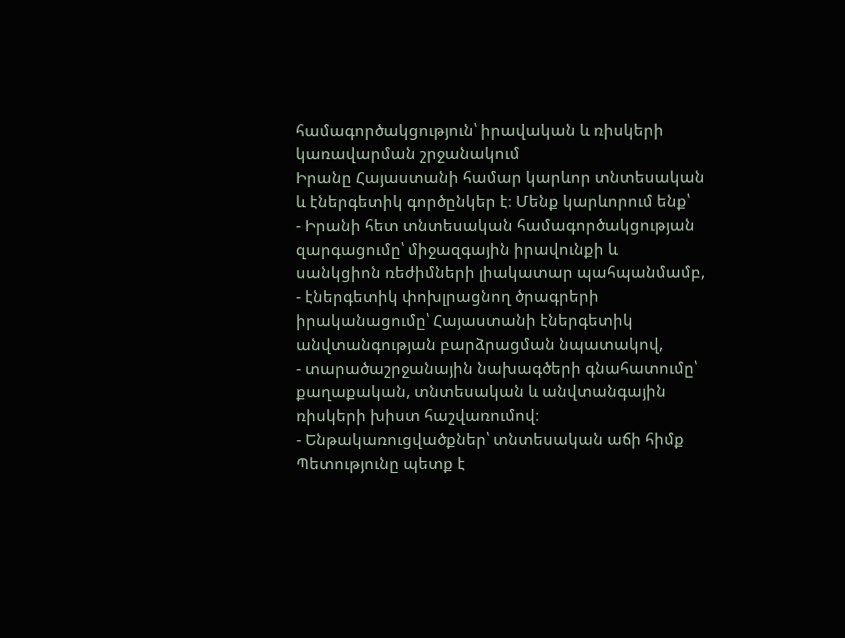համագործակցություն՝ իրավական և ռիսկերի կառավարման շրջանակում
Իրանը Հայաստանի համար կարևոր տնտեսական և էներգետիկ գործընկեր է։ Մենք կարևորում ենք՝
- Իրանի հետ տնտեսական համագործակցության զարգացումը՝ միջազգային իրավունքի և սանկցիոն ռեժիմների լիակատար պահպանմամբ,
- էներգետիկ փոխլրացնող ծրագրերի իրականացումը՝ Հայաստանի էներգետիկ անվտանգության բարձրացման նպատակով,
- տարածաշրջանային նախագծերի գնահատումը՝ քաղաքական, տնտեսական և անվտանգային ռիսկերի խիստ հաշվառումով։
- Ենթակառուցվածքներ՝ տնտեսական աճի հիմք
Պետությունը պետք է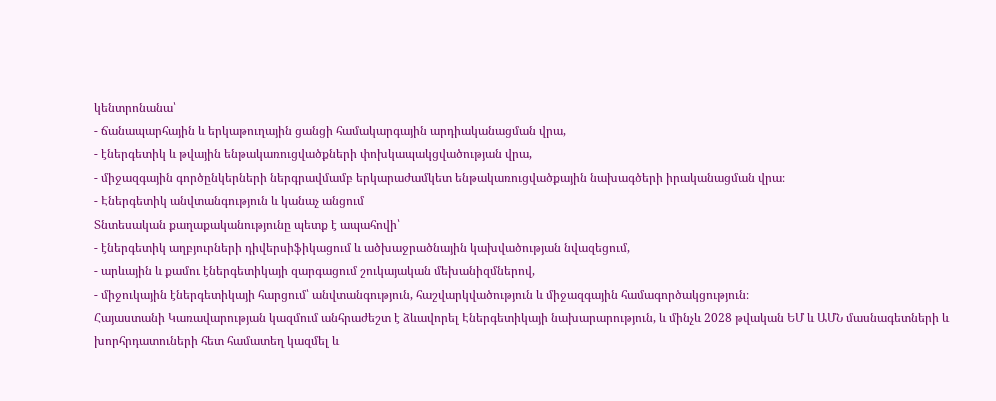կենտրոնանա՝
- ճանապարհային և երկաթուղային ցանցի համակարգային արդիականացման վրա,
- էներգետիկ և թվային ենթակառուցվածքների փոխկապակցվածության վրա,
- միջազգային գործընկերների ներգրավմամբ երկարաժամկետ ենթակառուցվածքային նախագծերի իրականացման վրա։
- Էներգետիկ անվտանգություն և կանաչ անցում
Տնտեսական քաղաքականությունը պետք է ապահովի՝
- էներգետիկ աղբյուրների դիվերսիֆիկացում և ածխաջրածնային կախվածության նվազեցում,
- արևային և քամու էներգետիկայի զարգացում շուկայական մեխանիզմներով,
- միջուկային էներգետիկայի հարցում՝ անվտանգություն, հաշվարկվածություն և միջազգային համագործակցություն։
Հայաստանի Կառավարության կազմում անհրաժեշտ է ձևավորել Էներգետիկայի նախարարություն, և մինչև 2028 թվական ԵՄ և ԱՄՆ մասնագետների և խորհրդատուների հետ համատեղ կազմել և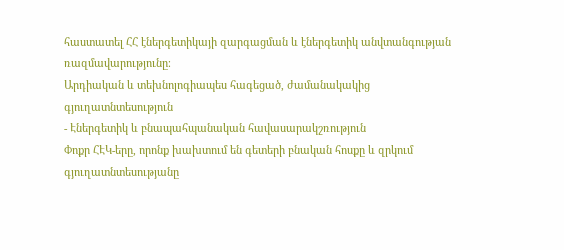հաստատել ՀՀ էներգետիկայի զարգացման և էներգետիկ անվտանգության ռազմավարությունը։
Արդիական և տեխնոլոգիապես հագեցած, ժամանակակից գյուղատնտեսություն
- Էներգետիկ և բնապահպանական հավասարակշռություն
Փոքր ՀԷԿ-երը, որոնք խախտում են գետերի բնական հոսքը և զրկում գյուղատնտեսությանը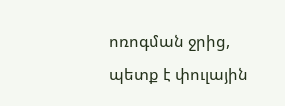ոռոգման ջրից, պետք է փուլային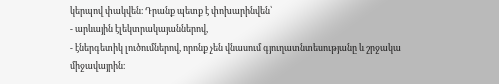կերպով փակվեն։ Դրանք պետք է փոխարինվեն՝
- արևային էլեկտրակայաններով,
- էներգետիկ լուծումներով, որոնք չեն վնասում գյուղատնտեսությանը և շրջակա միջավայրին։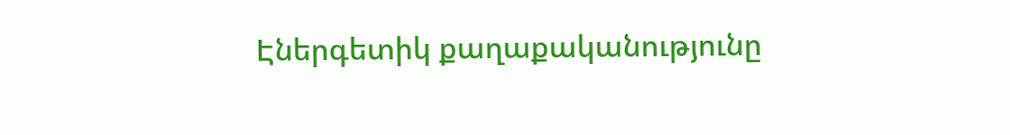Էներգետիկ քաղաքականությունը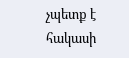չպետք է հակասի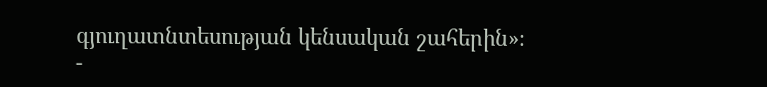գյուղատնտեսության կենսական շահերին»։
-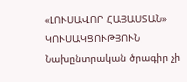«ԼՈՒՍԱՎՈՐ ՀԱՅԱՍՏԱՆ» ԿՈՒՍԱԿՑՈՒԹՅՈՒՆ
Նախընտրական ծրագիր չի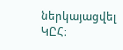ներկայացվել ԿԸՀ։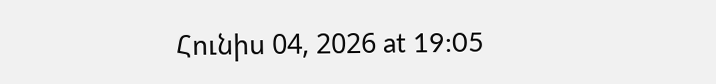Հունիս 04, 2026 at 19:05